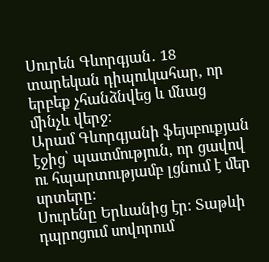Սուրեն Գևորգյան․ 18 տարեկան դիպուկահար, որ երբեք չհանձնվեց և մնաց մինչև վերջ։
Արամ Գևորգյանի ֆեյսբուքյան էջից՝ պատմություն, որ ցավով ու հպարտությամբ լցնում է մեր սրտերը։
Սուրենը Երևանից էր։ Տաթևի դպրոցում սովորում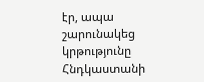էր, ապա շարունակեց կրթությունը Հնդկաստանի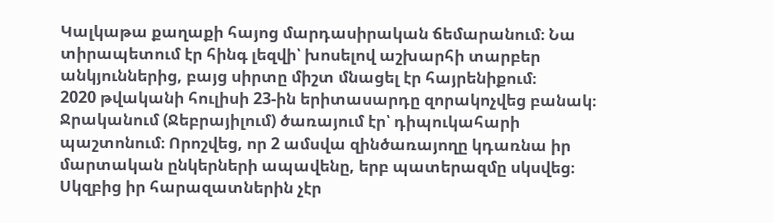Կալկաթա քաղաքի հայոց մարդասիրական ճեմարանում։ Նա տիրապետում էր հինգ լեզվի՝ խոսելով աշխարհի տարբեր անկյուններից, բայց սիրտը միշտ մնացել էր հայրենիքում։
2020 թվականի հուլիսի 23-ին երիտասարդը զորակոչվեց բանակ։ Ջրականում (Ջեբրայիլում) ծառայում էր՝ դիպուկահարի պաշտոնում։ Որոշվեց, որ 2 ամսվա զինծառայողը կդառնա իր մարտական ընկերների ապավենը, երբ պատերազմը սկսվեց։
Սկզբից իր հարազատներին չէր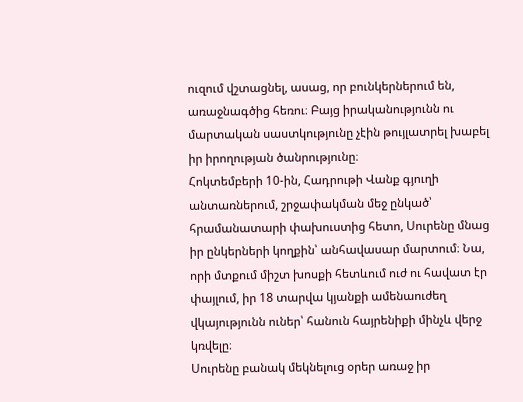ուզում վշտացնել, ասաց, որ բունկերներում են, առաջնագծից հեռու։ Բայց իրականությունն ու մարտական սաստկությունը չէին թույլատրել խաբել իր իրողության ծանրությունը։
Հոկտեմբերի 10-ին, Հադրութի Վանք գյուղի անտառներում, շրջափակման մեջ ընկած՝ հրամանատարի փախուստից հետո, Սուրենը մնաց իր ընկերների կողքին՝ անհավասար մարտում։ Նա, որի մտքում միշտ խոսքի հետևում ուժ ու հավատ էր փայլում, իր 18 տարվա կյանքի ամենաուժեղ վկայությունն ուներ՝ հանուն հայրենիքի մինչև վերջ կռվելը։
Սուրենը բանակ մեկնելուց օրեր առաջ իր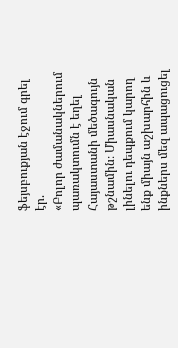ֆեյսբուքյան էջում գրել էր.
«Բոլոր ժամանակներում պառակտումն է եղել Հայաստանի մեծագույն թշնամին։ Միասնական լինելու դեպքում կարող ենք միայն աշխարհին և ինքներս մեզ ապացուցել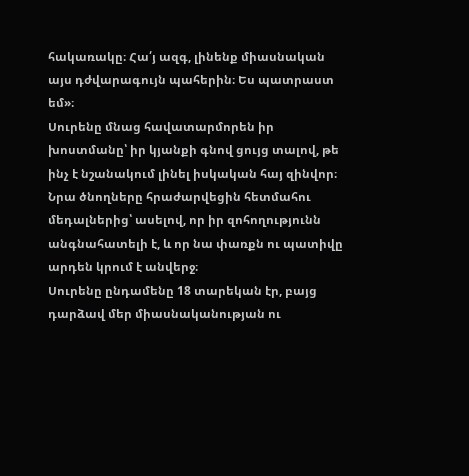հակառակը։ Հա՛յ ազգ, լինենք միասնական այս դժվարագույն պահերին։ Ես պատրաստ եմ»։
Սուրենը մնաց հավատարմորեն իր խոստմանը՝ իր կյանքի գնով ցույց տալով, թե ինչ է նշանակում լինել իսկական հայ զինվոր։ Նրա ծնողները հրաժարվեցին հետմահու մեդալներից՝ ասելով, որ իր զոհողությունն անգնահատելի է, և որ նա փառքն ու պատիվը արդեն կրում է անվերջ։
Սուրենը ընդամենը 18 տարեկան էր, բայց դարձավ մեր միասնականության ու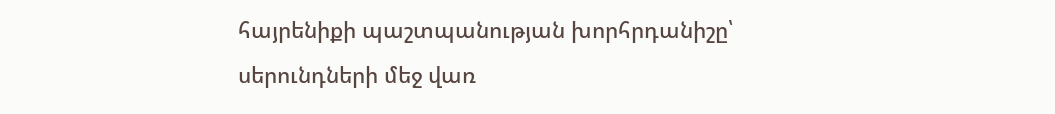հայրենիքի պաշտպանության խորհրդանիշը՝ սերունդների մեջ վառ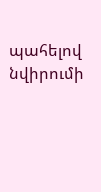պահելով նվիրումի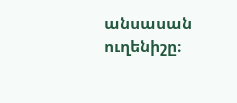անսասան ուղենիշը։